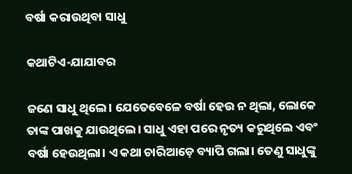ବର୍ଷା କରାଉଥିବା ସାଧୁ

କଥାଟିଏ-ଯାଯାବର

ଜଣେ ସାଧୁ ଥିଲେ। ଯେତେବେଳେ ବର୍ଷା ହେଉ ନ ଥିଲା, ଲୋକେ ତାଙ୍କ ପାଖକୁ ଯାଉଥିଲେ। ସାଧୁ ଏହା ପରେ ନୃତ୍ୟ କରୁଥିଲେ ଏବଂ ବର୍ଷା ହେଉଥିଲା। ଏ କଥା ଚାରିଆଡ଼େ ବ୍ୟାପି ଗଲା। ତେଣୁ ସାଧୁଙ୍କୁ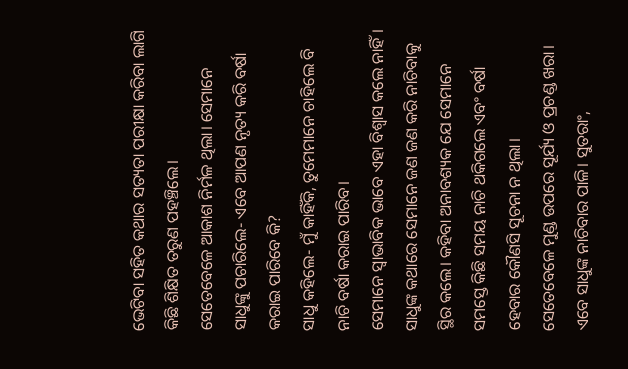ଭେଟିବା ସହିତ କଥାର ସତ୍ୟତା ପରୀକ୍ଷା କରିବା ଲାଗି କିଛି ଶିକ୍ଷିତ ତରୁଣ ପହଞ୍ଚିଲେ।
ସେତେବେଳେ ଆକାଶ ନିର୍ମଳ ଥିଲା। ସେମାନେ ସାଧୁଙ୍କୁ ପଚାରିଲେ- ଏବେ ଆପଣ ନୃତ୍ୟ କରି ବର୍ଷା କରାଇ ପାରିବେ କି?
ସାଧୁ କହିଲେ- ମୁଁ କାହିଁକି, ତୁମେମାନେ ଚାହିଲେ ବି ନାଚି ବର୍ଷା କରାଇ ପାରିବ।
ସେମାନେ ସ୍ବାଭାବିକ ଭାବେ ଏହା ବିଶ୍ବାସ କଲେ ନାହିଁ। ସାଧୁଙ୍କ କଥାରେ ସେମାନେ ଜଣ ଜଣ କରି ନାଚିବାକୁ ସ୍ଥିର କଲେ। କହିବା ଅନାବଶ୍ୟକ ଯେ ସେମାନେ ସମସ୍ତେ କିଛି ସମୟ ନାଚି ଥକିଗଲେ ଏବଂ ବର୍ଷା ହେବାର କୌଣସି ସୂଚନା ନ ଥିଲା।
ସେତେବେଳେ ମୁଣ୍ଡ ଉପରେ ସୂର୍ଯ୍ୟ ଓ ପ୍ରଚଣ୍ଡ ଖରା। ଏବେ ସାଧୁଙ୍କ ନାଚିବାର ପାଳି। ସୁତରାଂ,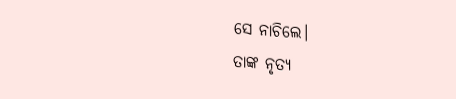ସେ ନାଚି‌ଲେ।
ତାଙ୍କ ନୃତ୍ୟ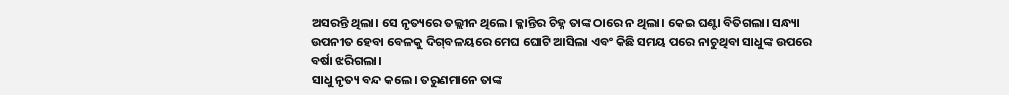ଅସରନ୍ତି ଥିଲା। ସେ ନୃତ୍ୟରେ ତଲ୍ଲୀନ ଥିଲେ। କ୍ଳାନ୍ତିର ଚିହ୍ନ ତାଙ୍କ ଠାରେ ନ ଥିଲା। କେଇ ଘଣ୍ଟା ବିତିଗଲା। ସନ୍ଧ୍ୟା ଉପନୀତ ହେବା ବେ‌ଳକୁ ଦିଗ୍‌ବଳୟରେ ମେଘ ଘୋଟି ଆସିଲା ଏବଂ କିଛି ସମୟ ପରେ ନାଚୁଥିବା ସାଧୁଙ୍କ ଉପରେ ବର୍ଷା ଝରିଗଲା।
ସାଧୁ ନୃତ୍ୟ ବନ୍ଦ କଲେ। ତରୁଣମାନେ ତାଙ୍କ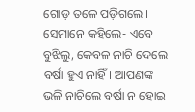ଗୋଡ଼ ତଳେ ପଡ଼ିଗଲେ। ସେମାନେ କହିଲେ- ଏବେ ବୁଝିଲୁ, କେବଳ ନାଚି ଦେଲେ ବର୍ଷା ହୁଏ ନାହିଁ। ଆପଣଙ୍କ ଭଳି ନାଚିଲେ ବର୍ଷା ନ ହୋଇ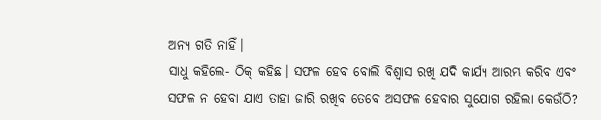ଅନ୍ୟ ଗତି ନାହିଁ।
ସାଧୁ କହିଲେ- ଠିକ୍ କହିଛ। ସଫଳ ହେବ ବୋଲି ବିଶ୍ବାସ ରଖି ଯଦି କାର୍ଯ୍ୟ ଆରମ୍ଭ କରିବ ଏବଂ ସଫଳ ନ ହେବା ଯାଏ ତାହା ଜାରି ରଖିବ ତେବେ ଅସଫଳ ହେବାର ସୁଯୋଗ ରହିଲା କେଉଁଠି?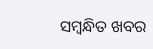ସମ୍ବନ୍ଧିତ ଖବର